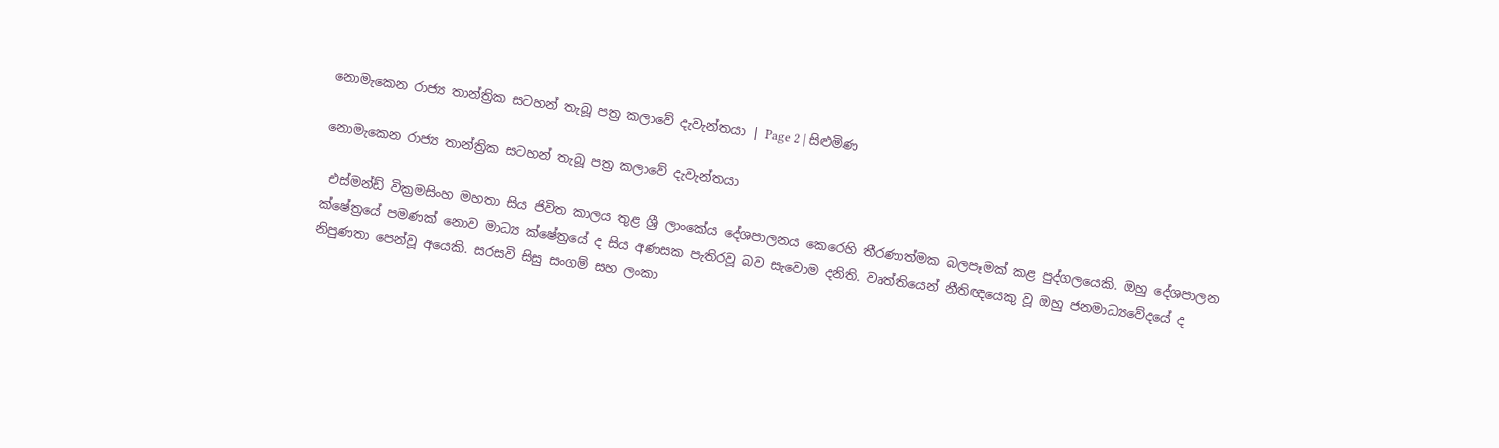නොමැකෙන රාජ්‍ය තාන්ත්‍රික සටහන් තැබූ පත්‍ර කලාවේ දැවැන්තයා | Page 2 | සිළුමිණ

නොමැකෙන රාජ්‍ය තාන්ත්‍රික සටහන් තැබූ පත්‍ර කලාවේ දැවැන්තයා

 එස්මන්ඩ් වික්‍රමසිංහ මහතා සිය ජිවිත කාලය තුළ ශ්‍රී ලාංකේය දේශපාලනය කෙරෙහි තීරණාත්මක බලපෑමක් කළ පුද්ගලයෙකි. ඔහු දේශපාලන ක්ෂේත්‍රයේ පමණක් නොව මාධ්‍ය ක්ෂේත්‍රයේ ද සිය අණසක පැතිරවූ බව සැවොම දනිති. වෘත්තියෙන් නීතිඥයෙකු වූ ඔහු ජනමාධ්‍යවේදයේ ද නිපුණතා පෙන්වූ අයෙකි. සරසවි සිසු සංගම් සහ ලංකා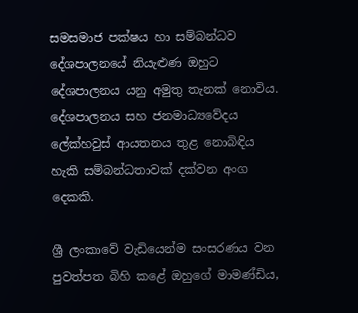සමසමාජ පක්ෂය හා සම්බන්ධව දේශපාලනයේ නියැළුණ ඔහුට දේශපාලනය යනු අමුතු තැනක් නොවිය. දේශපාලනය සහ ජනමාධ්‍යවේදය ලේක්හවුස් ආයතනය තුළ නොබිඳිය හැකි සම්බන්ධතාවක් දක්වන අංග දෙකකි.

ශ්‍රී ලංකාවේ වැඩියෙන්ම සංසරණය වන පුවත්පත බිහි කළේ ඔහුගේ මාමණ්ඩිය,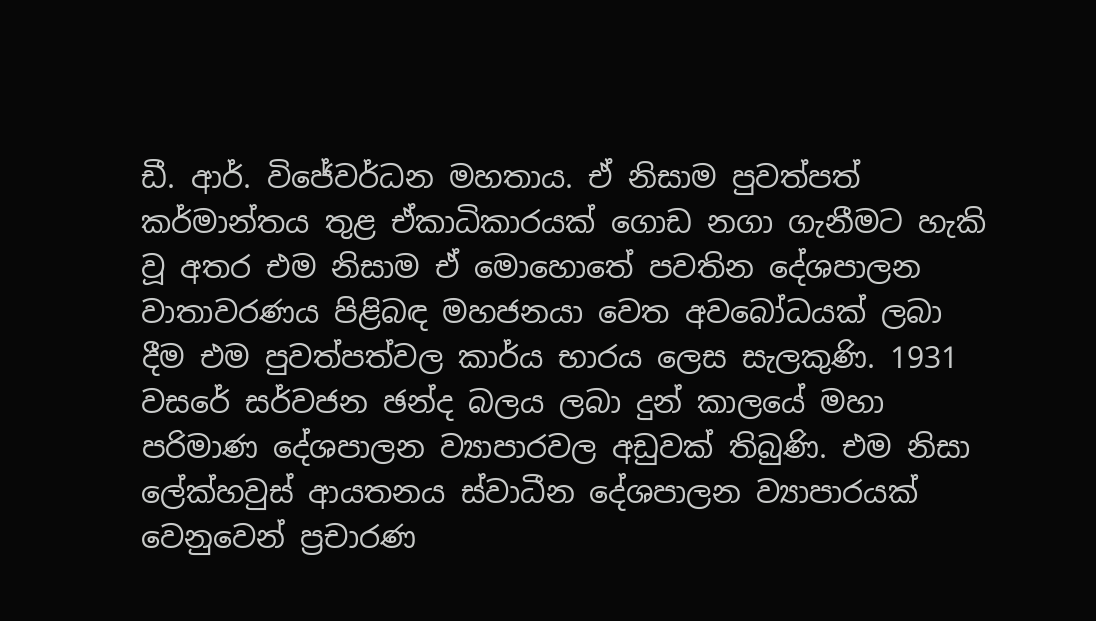ඩී. ආර්. විජේවර්ධන මහතාය. ඒ නිසාම පුවත්පත් කර්මාන්තය තුළ ඒකාධිකාරයක් ගොඩ නගා ගැනීමට හැකි වූ අතර එම නිසාම ඒ මොහොතේ පවතින දේශපාලන වාතාවරණය පිළිබඳ මහජනයා වෙත අවබෝධයක් ලබා දීම එම පුවත්පත්වල කාර්ය භාරය ලෙස සැලකුණි. 1931 වසරේ සර්වජන ඡන්ද බලය ලබා දුන් කාලයේ මහා පරිමාණ දේශපාලන ව්‍යාපාරවල අඩුවක් තිබුණි. එම නිසා ලේක්හවුස් ආයතනය ස්වාධීන දේශපාලන ව්‍යාපාරයක් වෙනුවෙන් ප්‍රචාරණ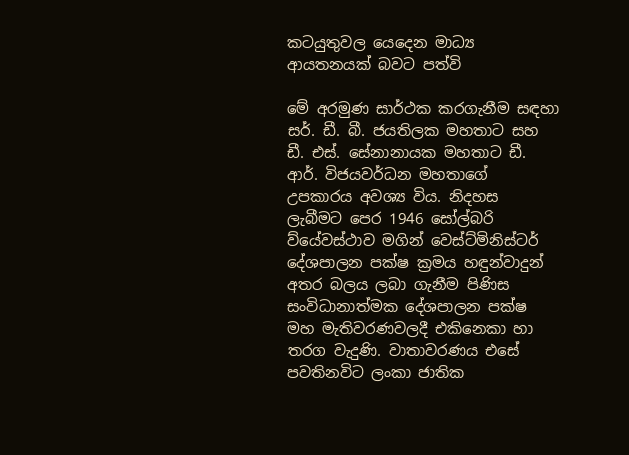කටයුතුවල යෙදෙන මාධ්‍ය ආයතනයක් බවට පත්වි

මේ අරමුණ සාර්ථක කරගැනීම සඳහා සර්. ඩී. බී. ජයතිලක මහතාට සහ ඩී. එස්. සේනානායක මහතාට ඩී. ආර්. විජයවර්ධන මහතාගේ උපකාරය අවශ්‍ය විය. නිදහස ලැබීමට පෙර 1946 සෝල්බරි ව්යේවස්ථාව මගින් වෙස්ට්මිනිස්ටර් දේශපාලන පක්ෂ ක්‍රමය හඳුන්වාදුන් අතර බලය ලබා ගැනීම පිණිස සංවිධානාත්මක දේශපාලන පක්ෂ මහ මැතිවරණවලදී එකිනෙකා හා තරග වැදුණි. වාතාවරණය එසේ පවතිනවිට ලංකා ජාතික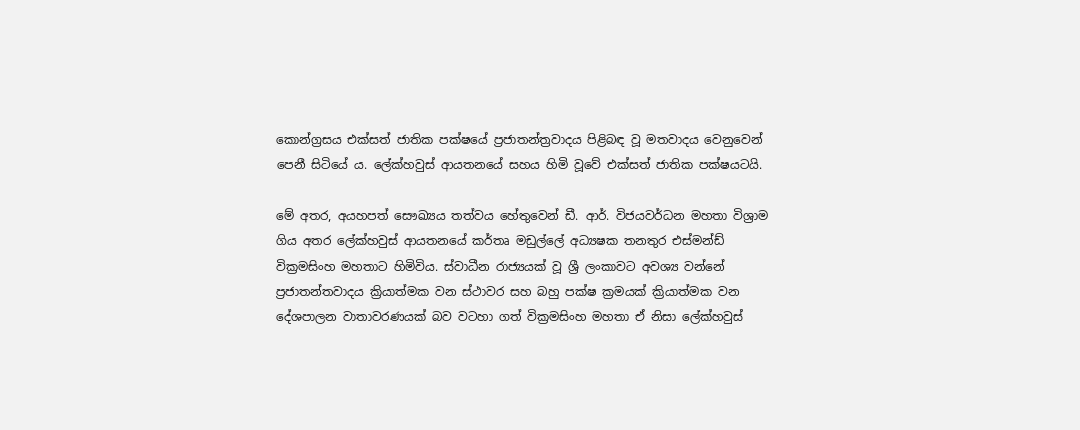කොන්ග්‍රසය එක්සත් ජාතික පක්ෂයේ ප්‍රජාතන්ත්‍රවාදය පිළිබඳ වූ මතවාදය වෙනුවෙන් පෙනී සිටියේ ය. ලේක්හවුස් ආයතනයේ සහය හිමි වූවේ එක්සත් ජාතික පක්ෂයටයි.

මේ අතර, අයහපත් සෞඛ්‍යය තත්වය හේතුවෙන් ඩී. ආර්. විජයවර්ධන මහතා විශ්‍රාම ගිය අතර ලේක්හවුස් ආයතනයේ කර්තෘ මඩුල්ලේ අධ්‍යෂක තනතුර එස්මන්ඩ් වික්‍රමසිංහ මහතාට හිමිවිය. ස්වාධීන රාජ්‍යයක් වූ ශ්‍රී ලංකාවට අවශ්‍ය වන්නේ ප්‍රජාතන්තවාදය ක්‍රියාත්මක වන ස්ථාවර සහ බහු පක්ෂ ක්‍රමයක් ක්‍රියාත්මක වන දේශපාලන වාතාවරණයක් බව වටහා ගත් වික්‍රමසිංහ මහතා ඒ නිසා ලේක්හවුස්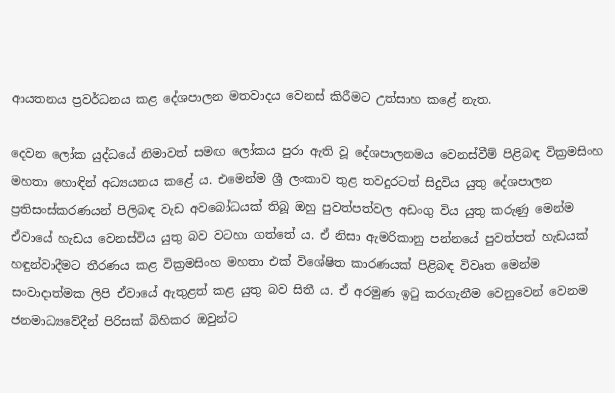ආයතනය ප්‍රවර්ධනය කළ දේශපාලන මතවාදය වෙනස් කිරීමට උත්සාහ කළේ නැත.

දෙවන ලෝක යුද්ධයේ නිමාවත් සමඟ ලෝකය පුරා ඇති වූ දේශපාලනමය වෙනස්වීම් පිළිබඳ වික්‍රමසිංහ මහතා හොඳින් අධ්‍යයනය කළේ ය. එමෙන්ම ශ්‍රී ලංකාව තුළ තවදුරටත් සිදුවිය යුතු දේශපාලන ප්‍රතිසංස්කරණයන් පිලිබඳ වැඩ අවබෝධයක් තිබූ ඔහු පුවත්පත්වල අඩංගු විය යුතු කරුණු මෙන්ම ඒවායේ හැඩය වෙනස්විය යුතු බව වටහා ගත්තේ ය. ඒ නිසා ඇමරිකානු පන්නයේ පුවත්පත් හැඩයක් හඳුන්වාදීමට තීරණය කළ වික්‍රමසිංහ මහතා එක් විශේෂිත කාරණයක් පිළිබඳ විවෘත මෙන්ම සංවාදාත්මක ලිපි ඒවායේ ඇතුළත් කළ යුතු බව සිතී ය. ඒ අරමුණ ඉටු කරගැනීම වෙනුවෙන් වෙනම ජනමාධ්‍යවේදීන් පිරිසක් බිහිකර ඔවුන්ට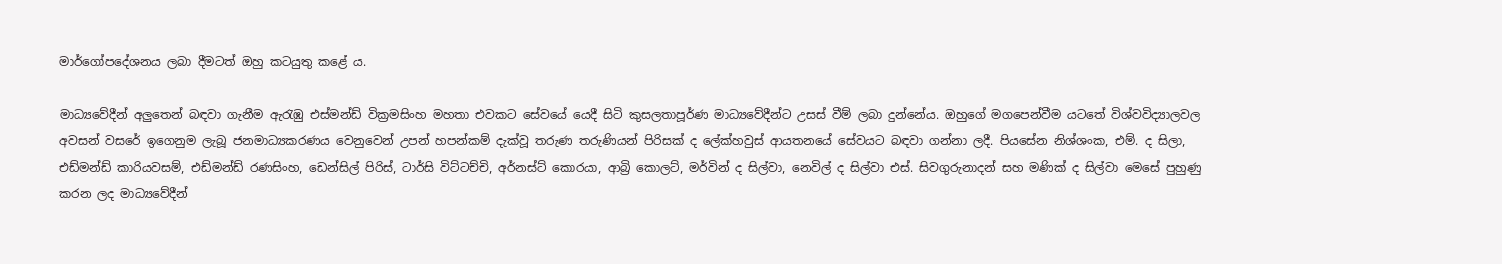මාර්ගෝපදේශනය ලබා දීමටත් ඔහු කටයුතු කළේ ය.

මාධ්‍යවේදීන් අලුතෙන් බඳවා ගැනීම ඇරැඹු එස්මන්ඩ් වික්‍රමසිංහ මහතා එවකට සේවයේ යෙදී සිටි කුසලතාපූර්ණ මාධ්‍යවේදීන්ට උසස් වීම් ලබා දුන්නේය. ඔහුගේ මගපෙන්වීම යටතේ විශ්වවිද්‍යාලවල අවසන් වසරේ ඉගෙනුම ලැබූ ජනමාධ්‍යකරණය වෙනුවෙන් උපන් හපන්කම් දැක්වූ තරුණ තරුණියන් පිරිසක් ද ලේක්හවුස් ආයතනයේ සේවයට බඳවා ගන්නා ලදී. පියසේන නිශ්ශංක, එම්. ද සිලා, එඩ්මන්ඩ් කාරියවසම්, එඩ්මන්ඩ් රණසිංහ, ඩෙන්සිල් පිරිස්, ටාර්සි විට්ටච්චි, අර්නස්ට් කොරයා, ආබ්‍රි කොලට්, මර්වින් ද සිල්වා, නෙවිල් ද සිල්වා එස්. සිවගුරුනාදන් සහ මණික් ද සිල්වා මෙසේ පුහුණු කරන ලද මාධ්‍යවේදීන්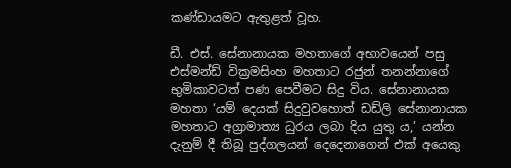කණ්ඩායමට ඇතුළත් වූහ.

ඩී. එස්. සේනානායක මහතාගේ අභාවයෙන් පසු එස්මන්ඩ් වික්‍රමසිංහ මහතාට රජුන් තනන්නාගේ භුමිකාවටත් පණ පෙවීමට සිදු විය. සේනානායක මහතා ‘යම් දෙයක් සිදුවුවහොත් ඩඩ්ලි සේනානායක මහතාට අග්‍රාමාත්‍ය ධුරය ලබා දිය යුතු ය,’ යන්න දැනුම් දී තිබූ පුද්ගලයන් දෙදෙනාගෙන් එක් අයෙකු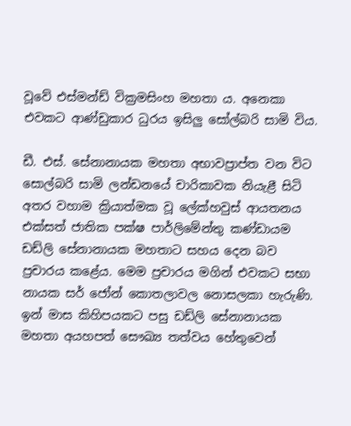වූවේ එස්මන්ඩ් වික්‍රමසිංහ මහතා ය. අනෙකා එවකට ආණ්ඩුකාර ධුරය ඉසිලු සෝල්බරි සාමි විය.

ඩී. එස්. සේනානායක මහතා අභාවප්‍රාප්ත වන විට සොල්බරි සාමි ලන්ඩනයේ චාරිකාවක නියැළී සිටි අතර වහාම ක්‍රියාත්මක වූ ලේක්හවුස් ආයතනය එක්සත් ජාතික පක්ෂ පාර්ලිමේන්තු කණ්ඩායම ඩඩ්ලි සේනානායක මහතාට සහය දෙන බව ප්‍රචාරය කළේය. මෙම ප්‍රචාරය මගින් එවකට සභා නායක සර් ජෝන් කොතලාවල නොසලකා හැරුණි. ඉන් මාස කිහිපයකට පසු ඩඩ්ලි සේනානායක මහතා අයහපත් සෞඛ්‍ය තත්වය හේතුවෙන්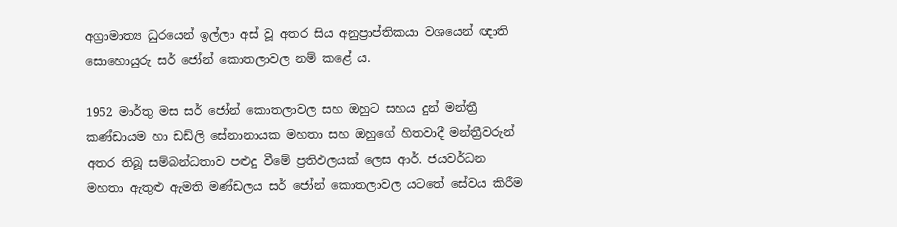අග්‍රාමාත්‍ය ධුරයෙන් ඉල්ලා අස් වූ අතර සිය අනුප්‍රාප්තිකයා වශයෙන් ඥාති සොහොයුරු සර් ජෝන් කොතලාවල නම් කළේ ය.

1952 මාර්තු මස සර් ජෝන් කොතලාවල සහ ඔහුට සහය දුන් මන්ත්‍රී කණ්ඩායම හා ඩඩ්ලි සේනානායක මහතා සහ ඔහුගේ හිතවාදී මන්ත්‍රීවරුන් අතර තිබූ සම්බන්ධතාව පළුදු වීමේ ප්‍රතිඵලයක් ලෙස ආර්. ජයවර්ධන මහතා ඇතුළු ඇමති මණ්ඩලය සර් ජෝන් කොතලාවල යටතේ සේවය කිරීම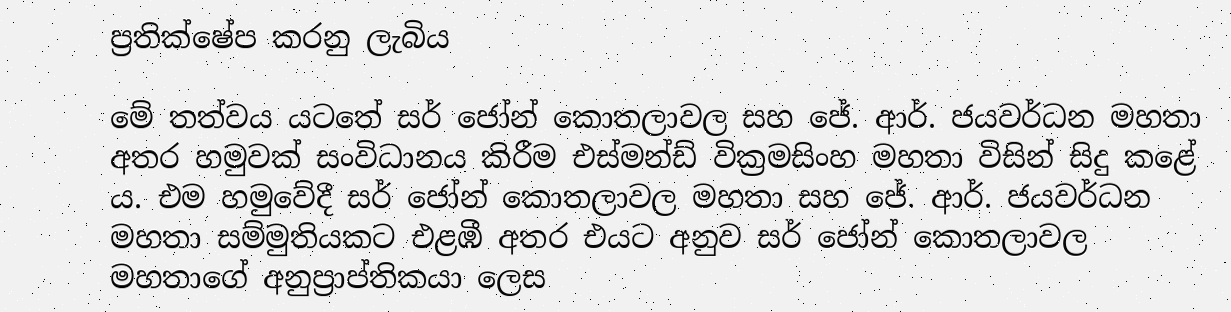ප්‍රතික්ෂේප කරනු ලැබිය

මේ තත්වය යටතේ සර් ජෝන් කොතලාවල සහ ජේ. ආර්. ජයවර්ධන මහතා අතර හමුවක් සංවිධානය කිරීම එස්මන්ඩ් වික්‍රමසිංහ මහතා විසින් සිදු කළේ ය. එම හමුවේදී සර් ජෝන් කොතලාවල මහතා සහ ජේ. ආර්. ජයවර්ධන මහතා සම්මුතියකට එළඹී අතර එයට අනුව සර් ජෝන් කොතලාවල මහතාගේ අනුප්‍රාප්තිකයා ලෙස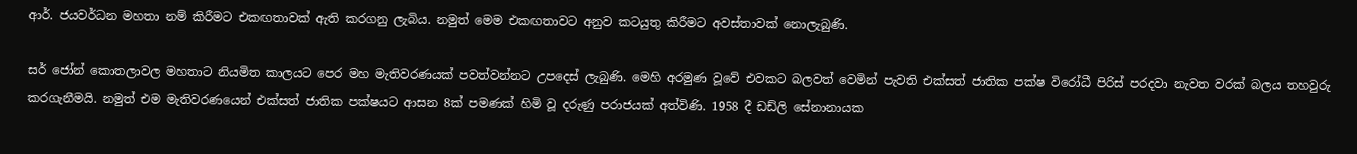ආර්. ජයවර්ධන මහතා නම් කිරීමට එකඟතාවක් ඇති කරගනු ලැබිය. නමුත් මෙම එකඟතාවට අනුව කටයුතු කිරීමට අවස්තාවක් නොලැබුණි.

සර් ජෝන් කොතලාවල මහතාට නියමිත කාලයට පෙර මහ මැතිවරණයක් පවත්වන්නට උපදෙස් ලැබුණි. මෙහි අරමුණ වූවේ එවකට බලවත් වෙමින් පැවති එක්සත් ජාතික පක්ෂ විරෝධී පිරිස් පරදවා නැවත වරක් බලය තහවුරු කරගැනීමයි. නමුත් එම මැතිවරණයෙන් එක්සත් ජාතික පක්ෂයට ආසන 8ක් පමණක් හිමි වූ දරුණු පරාජයක් අත්විණි. 1958 දී ඩඩ්ලි සේනානායක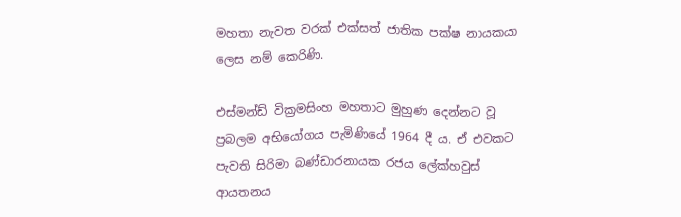මහතා නැවත වරක් එක්සත් ජාතික පක්ෂ නායකයා ලෙස නම් කෙරිණි.

එස්මන්ඩ් වික්‍රමසිංහ මහතාට මුහුණ දෙන්නට වූ ප්‍රබලම අභියෝගය පැමිණියේ 1964 දී ය. ඒ එවකට පැවති සිරිමා බණ්ඩාරනායක රජය ලේක්හවුස් ආයතනය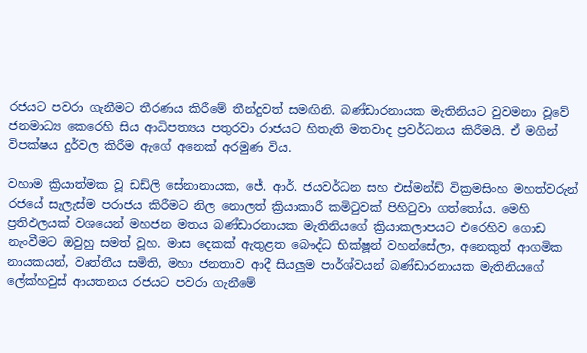රජයට පවරා ගැනීමට තීරණය කිරීමේ තීන්දුවත් සමඟිනි. බණ්ඩාරනායක මැතිනියට වුවමනා වූවේ ජනමාධ්‍ය කෙරෙහි සිය ආධිපත්‍යය පතුරවා රාජයට හිතැති මතවාද ප්‍රවර්ධනය කිරීමයි. ඒ මගින් විපක්ෂය දුර්වල කිරීම ඇගේ අනෙක් අරමුණ විය.

වහාම ක්‍රියාත්මක වූ ඩඩ්ලි සේනානායක, ජේ. ආර්. ජයවර්ධන සහ එස්මන්ඩ් වික්‍රමසිංහ මහත්වරුන් රජයේ සැලැස්ම පරාජය කිරීමට නිල නොලත් ක්‍රියාකාරී කමිටුවක් පිහිටුවා ගත්තෝය. මෙහි ප්‍රතිඵලයක් වශයෙන් මහජන මතය බණ්ඩාරනායක මැතිනියගේ ක්‍රියාකලාපයට එරෙහිව ගොඩ නැංවීමට ඔවුහු සමත් වූහ. මාස දෙකක් ඇතුළත බෞද්ධ භික්ෂූන් වහන්සේලා, අනෙකුත් ආගමික නායකයන්, වෘත්තීය සමිති, මහා ජනතාව ආදී සියලුම පාර්ශ්වයන් බණ්ඩාරනායක මැතිනියගේ ලේක්හවුස් ආයතනය රජයට පවරා ගැනීමේ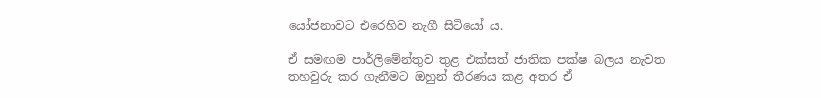යෝජනාවට එරෙහිව නැගී සිටියෝ ය.

ඒ සමඟම පාර්ලිමේන්තුව තුළ එක්සත් ජාතික පක්ෂ බලය නැවත තහවුරු කර ගැනීමට ඔහුන් තීරණය කළ අතර ඒ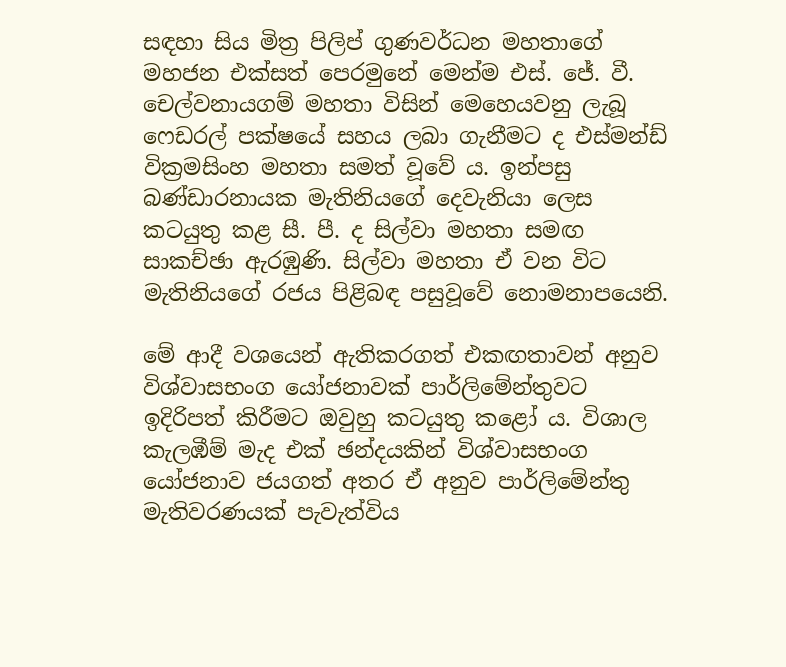සඳහා සිය මිත්‍ර පිලිප් ගුණවර්ධන මහතාගේ මහජන එක්සත් පෙරමුනේ මෙන්ම එස්. ජේ. වී. චෙල්වනායගම් මහතා විසින් මෙහෙයවනු ලැබූ ෆෙඩරල් පක්ෂයේ සහය ලබා ගැනීමට ද එස්මන්ඩ් වික්‍රමසිංහ මහතා සමත් වූවේ ය. ඉන්පසු බණ්ඩාරනායක මැතිනියගේ දෙවැනියා ලෙස කටයුතු කළ සී. පී. ද සිල්වා මහතා සමඟ සාකච්ඡා ඇරඹුණි. සිල්වා මහතා ඒ වන විට මැතිනියගේ රජය පිළිබඳ පසුවූවේ නොමනාපයෙනි.

මේ ආදී වශයෙන් ඇතිකරගත් එකඟතාවන් අනුව විශ්වාසභංග යෝජනාවක් පාර්ලිමේන්තුවට ඉදිරිපත් කිරීමට ඔවුහු කටයුතු කළෝ ය. විශාල කැලඹීම් මැද එක් ඡන්දයකින් විශ්වාසභංග යෝජනාව ජයගත් අතර ඒ අනුව පාර්ලිමේන්තු මැතිවරණයක් පැවැත්විය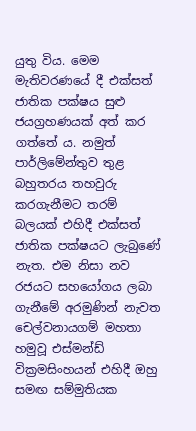යුතු විය. මෙම මැතිවරණයේ දී එක්සත් ජාතික පක්ෂය සුළු ජයග්‍රහණයක් අත් කර ගත්තේ ය. නමුත් පාර්ලිමේන්තුව තුළ බහුතරය තහවුරු කරගැනීමට තරම් බලයක් එහිදී එක්සත් ජාතික පක්ෂයට ලැබුණේ නැත. එම නිසා නව රජයට සහයෝගය ලබා ගැනීමේ අරමුණින් නැවත චෙල්වනායගම් මහතා හමුවූ එස්මන්ඩ් වික්‍රමසිංහයන් එහිදී ඔහු සමඟ සම්මුතියක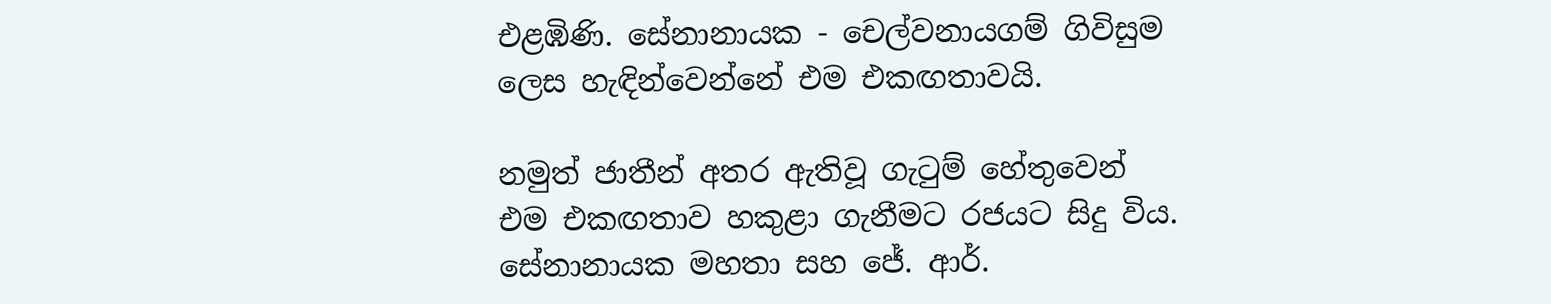එළඹිණි. සේනානායක - චෙල්වනායගම් ගිවිසුම ලෙස හැඳින්වෙන්නේ එම එකඟතාවයි.

නමුත් ජාතීන් අතර ඇතිවූ ගැටුම් හේතුවෙන් එම එකඟතාව හකුළා ගැනීමට රජයට සිදු විය. සේනානායක මහතා සහ ජේ. ආර්.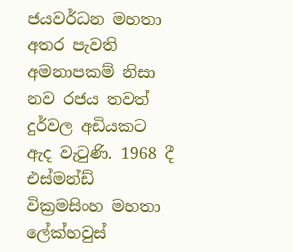ජයවර්ධන මහතා අතර පැවති අමනාපකම් නිසා නව රජය තවත් දුර්වල අඩියකට ඇද වැටුණි. 1968 දී එස්මන්ඩ් වික්‍රමසිංහ මහතා ලේක්හවුස්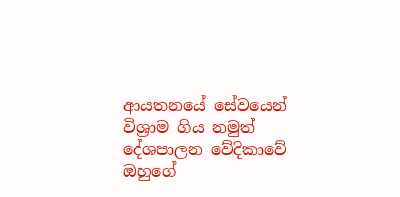ආයතනයේ සේවයෙන් විශ්‍රාම ගිය නමුත් දේශපාලන වේදිකාවේ ඔහුගේ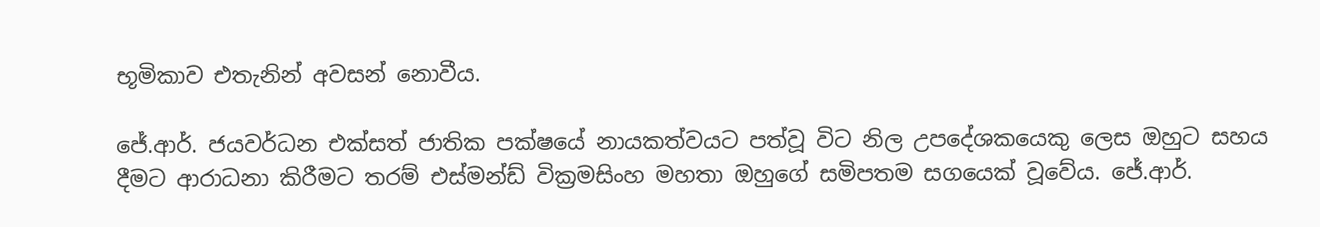භූමිකාව එතැනින් අවසන් නොවීය.

ජේ.ආර්. ජයවර්ධන එක්සත් ජාතික පක්ෂයේ නායකත්වයට පත්වූ විට නිල උපදේශකයෙකු ලෙස ඔහුට සහය දීමට ආරාධනා කිරීමට තරම් එස්මන්ඩ් වික්‍රමසිංහ මහතා ඔහුගේ සමිපතම සගයෙක් වූවේය. ජේ.ආර්.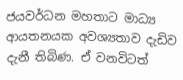ජයවර්ධන මහතාට මාධ්‍ය ආයතනයක අවශ්‍යතාව දැඩිව දැනී තිබිණ. ඒ වනවිටත්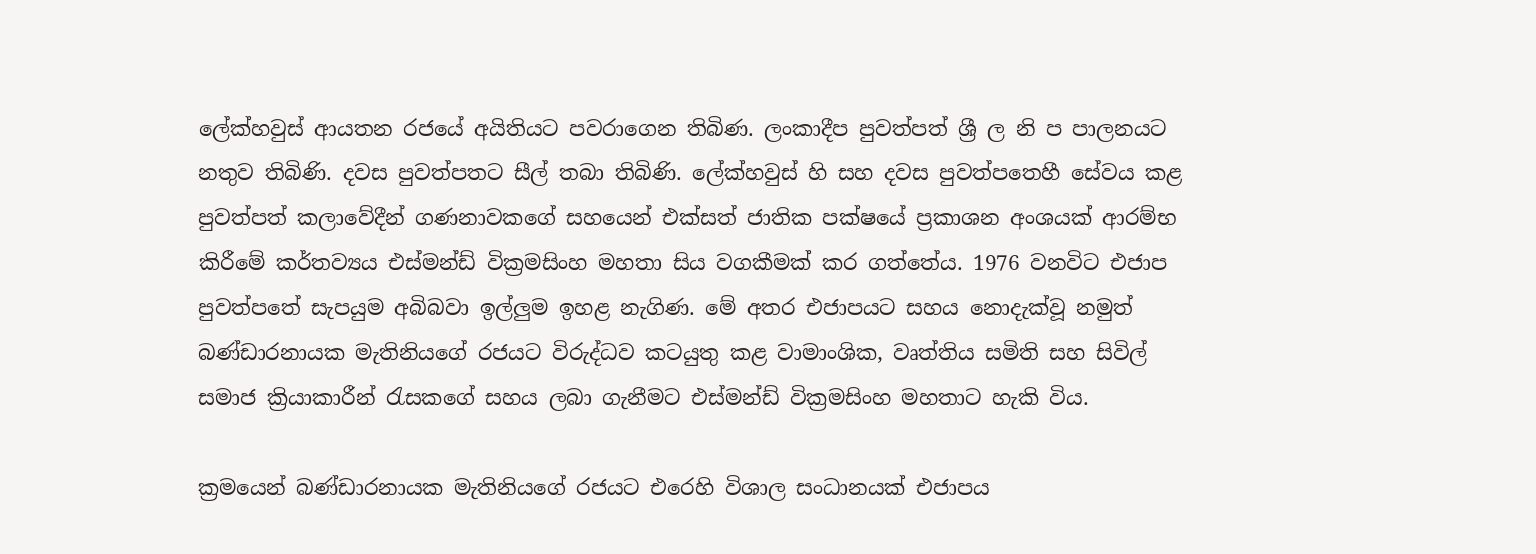ලේක්හවුස් ආයතන රජයේ අයිතියට පවරාගෙන තිබිණ. ලංකාදීප පුවත්පත් ශ්‍රී ල නි ප පාලනයට නතුව තිබිණි. දවස පුවත්පතට සීල් තබා තිබිණි. ලේක්හවුස් හි සහ දවස පුවත්පතෙහී සේවය කළ පුවත්පත් කලාවේදීන් ගණනාවකගේ සහයෙන් එක්සත් ජාතික පක්ෂයේ ප්‍රකාශන අංශයක් ආරම්භ කිරීමේ කර්තව්‍යය එස්මන්ඩ් වික්‍රමසිංහ මහතා සිය වගකීමක් කර ගත්තේය. 1976 වනවිට එජාප පුවත්පතේ සැපයුම අබිබවා ඉල්ලුම ඉහළ නැගිණ. මේ අතර එජාපයට සහය නොදැක්වූ නමුත් බණ්ඩාරනායක මැතිනියගේ රජයට විරුද්ධව කටයුතු කළ වාමාංශික, වෘත්තිය සමිති සහ සිවිල් සමාජ ක්‍රියාකාරීන් රැසකගේ සහය ලබා ගැනීමට එස්මන්ඩ් වික්‍රමසිංහ මහතාට හැකි විය.

ක්‍රමයෙන් බණ්ඩාරනායක මැතිනියගේ රජයට එරෙහි විශාල සංධානයක් එජාපය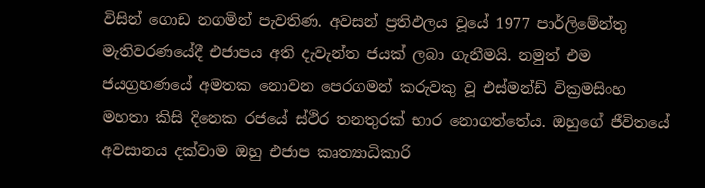විසින් ගොඩ නගමින් පැවතිණ. අවසන් ප්‍රතිඵලය වූයේ 1977 පාර්ලිමේන්තු මැතිවරණයේදී එජාපය අති දැවැන්ත ජයක් ලබා ගැනීමයි. නමුත් එම ජයග්‍රහණයේ අමතක නොවන පෙරගමන් කරුවකු වූ එස්මන්ඩ් වික්‍රමසිංහ මහතා කිසි දිනෙක රජයේ ස්ථිර තනතුරක් භාර නොගත්තේය. ඔහුගේ ජීවිතයේ අවසානය දක්වාම ඔහු එජාප කෘත්‍යාධිකාරි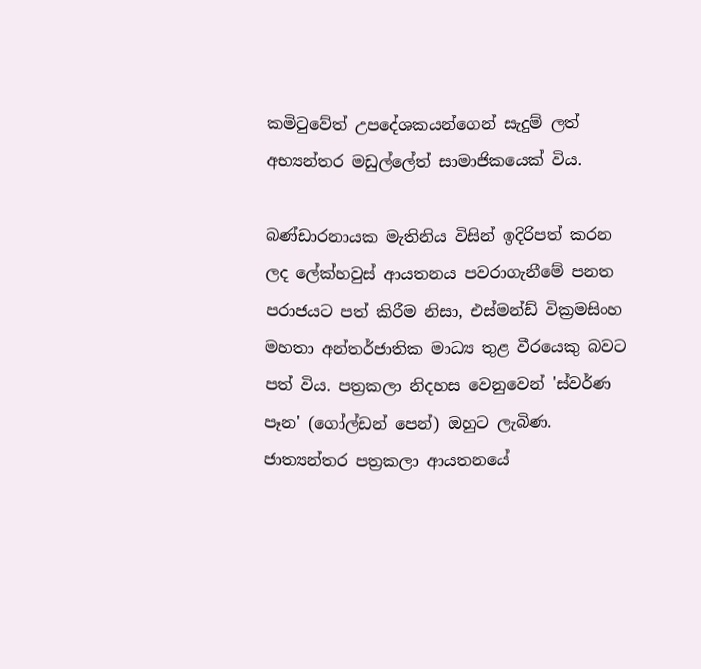කමිටුවේත් උපදේශකයන්ගෙන් සැදුම් ලත් අභ්‍යන්තර මඩුල්ලේත් සාමාජිකයෙක් විය.

බණ්ඩාරනායක මැතිනිය විසින් ඉදිරිපත් කරන ලද ලේක්හවුස් ආයතනය පවරාගැනීමේ පනත පරාජයට පත් කිරීම නිසා, එස්මන්ඩ් වික්‍රමසිංහ මහතා අන්තර්ජාතික මාධ්‍ය තුළ වීරයෙකු බවට පත් විය. පත්‍රකලා නිදහස වෙනුවෙන් 'ස්වර්ණ පෑන' (ගෝල්ඩන් පෙන්) ඔහුට ලැබිණ. ජාත්‍යන්තර පත්‍රකලා ආයතනයේ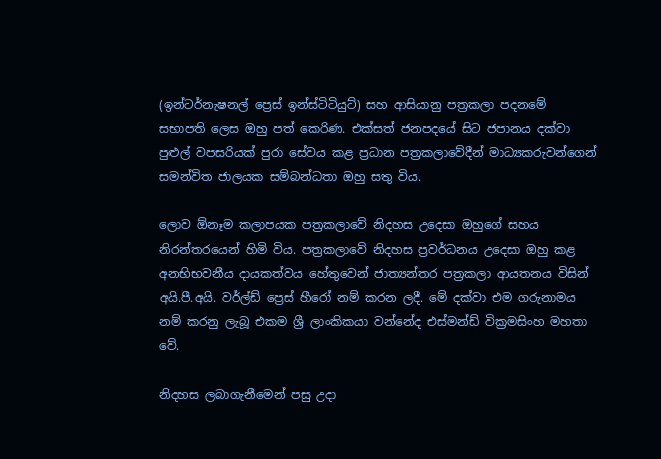(ඉන්ටර්නැෂනල් ප්‍රෙස් ඉන්ස්ටිටියුට්) සහ ආසියානු පත්‍රකලා පදනමේ සභාපති ලෙස ඔහු පත් කෙරිණ. එක්සත් ජනපදයේ සිට ජපානය දක්වා පුළුල් වපසරියක් පුරා සේවය කළ ප්‍රධාන පත්‍රකලාවේදීන් මාධ්‍යකරුවන්ගෙන් සමන්විත ජාලයක සම්බන්ධතා ඔහු සතු විය.

ලොව ඕනෑම කලාපයක පත්‍රකලාවේ නිදහස උදෙසා ඔහුගේ සහය නිරන්තරයෙන් හිමි විය. පත්‍රකලාවේ නිදහස ප්‍රවර්ධනය උදෙසා ඔහු කළ අනභිභවනීය දායකත්වය හේතුවෙන් ජාත්‍යන්තර පත්‍රකලා ආයතනය විසින් අයි.පී.අයි. වර්ල්ඩ් ප්‍රෙස් හීරෝ නම් කරන ලදී. මේ දක්වා එම ගරුනාමය නම් කරනු ලැබූ එකම ශ්‍රී ලාංකිකයා වන්නේද එස්මන්ඩ් වික්‍රමසිංහ මහතා වේ.

නිදහස ලබාගැනීමෙන් පසු උදා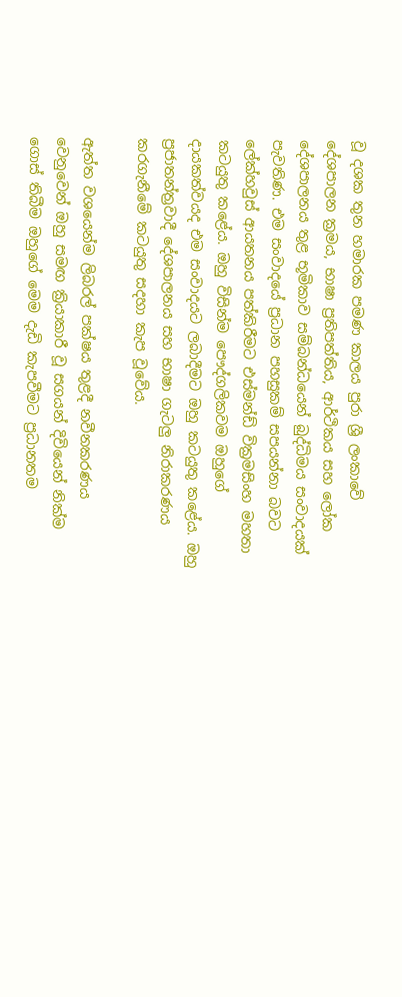වූ දශක තුන හමාරක පමණ කාලය පුරා ශ්‍රී ලංකාවේ දේශපාලන ක්‍රමය, භාෂා ප්‍රතිපත්තිය, ආර්ථිකය සහ ලෝක දේශපාලනය තුළ භූමිකාව සම්බන්ධයෙන් බුද්ධිමය සංවාදයක් පැවතිණ. එම සංවාදයේ ප්‍රධාන පහසුකම් සපයන්නා බවට ලේක්හවුස් ආයතනය පත්කිරීමට එස්මන්ඩ් වික්‍රමසිංහ මහතා කටයුතු කළේය. ඔහු විසින්ම පෞද්ගලිකවම ඔහුගේ දායකත්වයද එම සංවාදයට ලබාදීමට ඔහු කටයුතු කළේය. ඔහු ප්‍රජාතන්ත්‍රවාදී දේශපාලනය සහ භාෂා ගැටලු නිරාකරණය කරගැනීමේ කටයුතු සදහා කැප වූවේය.

ඇත්ත වශයෙන්ම ලිබරල් පක්ෂය තුළදී නවීනකරණය වෙනුවෙන් ඔහු සමඟ ක්‍රියාකාරී වූ සගයන් දිවියෙන් නික්ම ගොස් තිබීම ඔහුගේ මෙම දැඩි කැපවීමට ප්‍රධානතම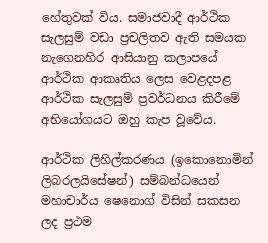හේතුවක් විය. සමාජවාදී ආර්ථික සැලසුම් වඩා ප්‍රචලිතව ඇති සමයක නැගෙනහිර ආසියානු කලාපයේ ආර්ථික ආකෘතිය ලෙස වෙළදපළ ආර්ථික සැලසුම් ප්‍රවර්ධනය කිරීමේ අභියෝගයට ඔහු කැප වූවේය.

ආර්ථික ලිහිල්කරණය (ඉකොනොමින් ලිබරලයිසේෂන්) සම්බන්ධයෙන් මහාචාර්ය ෂෙනොග් විසින් සකසන ලද ප්‍රථම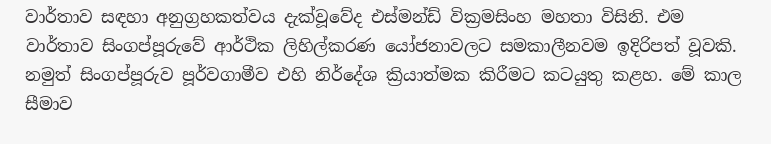වාර්තාව සඳහා අනුග්‍රහකත්වය දැක්වූවේද එස්මන්ඩ් වික්‍රමසිංහ මහතා විසිනි. එම වාර්තාව සිංගප්පූරුවේ ආර්ථික ලිහිල්කරණ යෝජනාවලට සමකාලීනවම ඉදිරිපත් වූවකි. නමුත් සිංගප්පූරුව පූර්වගාමීව එහි නිර්දේශ ක්‍රියාත්මක කිරීමට කටයුතු කළහ. මේ කාල සීමාව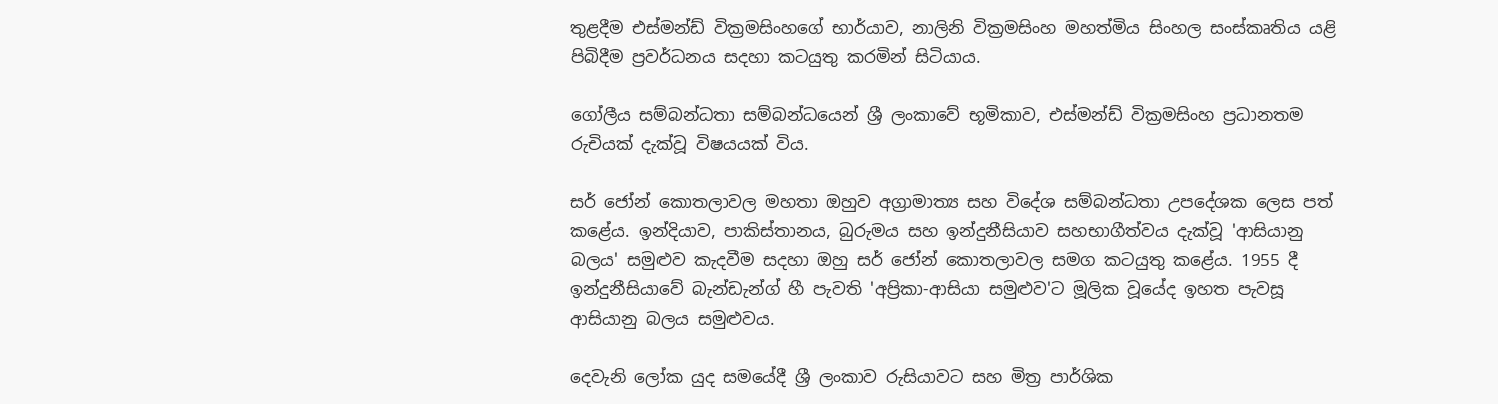තුළදීම එස්මන්ඩ් වික්‍රමසිංහගේ භාර්යාව, නාලිනි වික්‍රමසිංහ මහත්මිය සිංහල සංස්කෘතිය යළි පිබිදීම ප්‍රවර්ධනය සදහා කටයුතු කරමින් සිටියාය.

ගෝලීය සම්බන්ධතා සම්බන්ධයෙන් ශ්‍රී ලංකාවේ භූමිකාව, එස්මන්ඩ් වික්‍රමසිංහ ප්‍රධානතම රුචියක් දැක්වූ විෂයයක් විය.

සර් ජෝන් කොතලාවල මහතා ඔහුව අග්‍රාමාත්‍ය සහ විදේශ සම්බන්ධතා උපදේශක ලෙස පත් කළේය. ඉන්දියාව, පාකිස්තානය, බුරුමය සහ ඉන්දුනීසියාව සහභාගීත්වය දැක්වූ 'ආසියානු බලය' සමුළුව කැදවීම සදහා ඔහු සර් ජෝන් කොතලාවල සමග කටයුතු කළේය. 1955 දී ඉන්දුනීසියාවේ බැන්ඩැන්ග් හී පැවති 'අප්‍රිකා-ආසියා සමුළුව'ට මූලික වූයේද ඉහත පැවසූ ආසියානු බලය සමුළුවය.

දෙවැනි ලෝක යුද සමයේදී ශ්‍රී ලංකාව රුසියාවට සහ මිත්‍ර පාර්ශික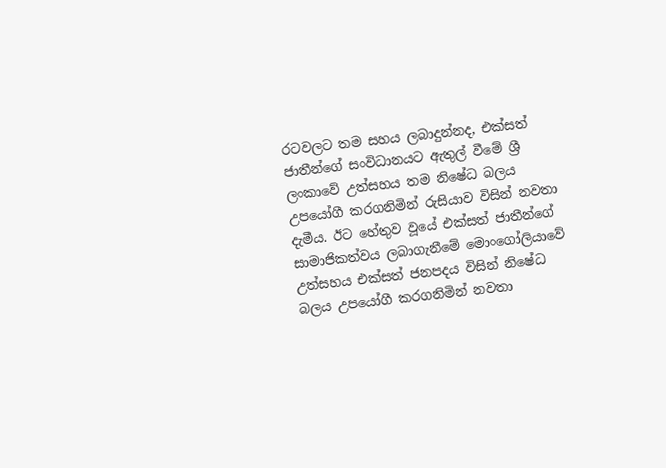රටවලට තම සහය ලබාදුන්නද, එක්සත් ජාතීන්ගේ සංවිධානයට ඇතුල් වීමේ ශ්‍රී ලංකාවේ උත්සහය තම නිෂේධ බලය උපයෝගී කරගනිමින් රුසියාව විසින් නවතා දැමීය. ඊට හේතුව වූයේ එක්සත් ජාතීන්ගේ සාමාජිකත්වය ලබාගැනීමේ මොංගෝලියාවේ උත්සහය එක්සත් ජනපදය විසින් නිෂේධ බලය උපයෝගී කරගනිමින් නවතා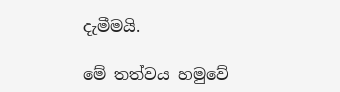දැමීමයි.

මේ තත්වය හමුවේ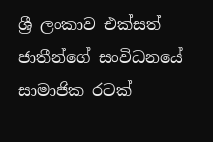ශ්‍රී ලංකාව එක්සත් ජාතීන්ගේ සංවිධනයේ සාමාජික රටක්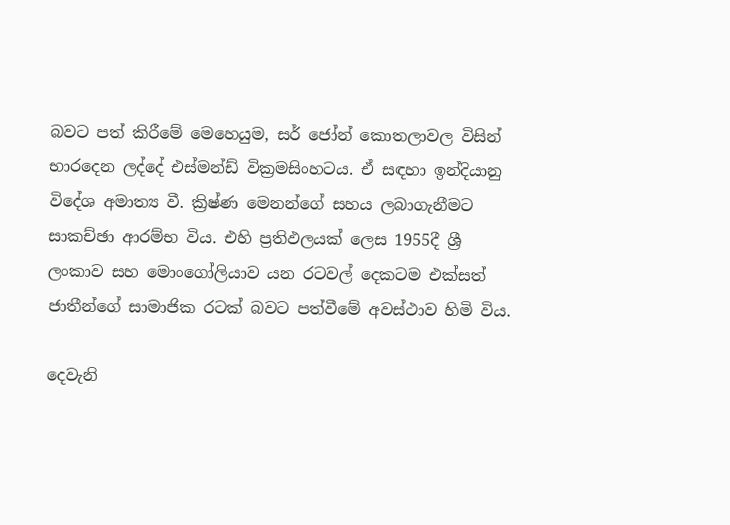බවට පත් කිරීමේ මෙහෙයුම, සර් ජෝන් කොතලාවල විසින් භාරදෙන ලද්දේ එස්මන්ඩ් වික්‍රමසිංහටය. ඒ සඳහා ඉන්දියානු විදේශ අමාත්‍ය වී. ක්‍රිෂ්ණ මෙනන්ගේ සහය ලබාගැනීමට සාකච්ඡා ආරම්භ විය. එහි ප්‍රතිඵලයක් ලෙස 1955දී ශ්‍රී ලංකාව සහ මොංගෝලියාව යන රටවල් දෙකටම එක්සත් ජාතීන්ගේ සාමාජික රටක් බවට පත්වීමේ අවස්ථාව හිමි විය.

දෙවැනි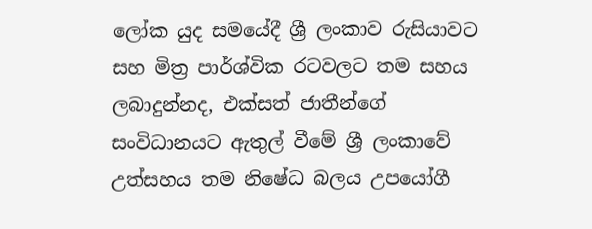ලෝක යුද සමයේදී ශ්‍රී ලංකාව රුසියාවට සහ මිත්‍ර පාර්ශ්වික රටවලට තම සහය ලබාදුන්නද, එක්සත් ජාතීන්ගේ සංවිධානයට ඇතුල් වීමේ ශ්‍රී ලංකාවේ උත්සහය තම නිෂේධ බලය උපයෝගී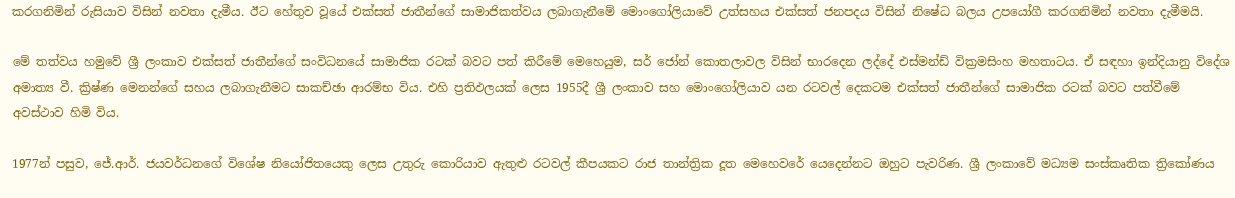කරගනිමින් රුසියාව විසින් නවතා දැමීය. ඊට හේතුව වූයේ එක්සත් ජාතීන්ගේ සාමාජිකත්වය ලබාගැනීමේ මොංගෝලියාවේ උත්සහය එක්සත් ජනපදය විසින් නිෂේධ බලය උපයෝගී කරගනිමින් නවතා දැමීමයි.

මේ තත්වය හමුවේ ශ්‍රී ලංකාව එක්සත් ජාතීන්ගේ සංවිධනයේ සාමාජික රටක් බවට පත් කිරීමේ මෙහෙයුම, සර් ජෝන් කොතලාවල විසින් භාරදෙන ලද්දේ එස්මන්ඩ් වික්‍රමසිංහ මහතාටය. ඒ සඳහා ඉන්දියානු විදේශ අමාත්‍ය වී. ක්‍රිෂ්ණ මෙනන්ගේ සහය ලබාගැනීමට සාකච්ඡා ආරම්භ විය. එහි ප්‍රතිඵලයක් ලෙස 1955දී ශ්‍රී ලංකාව සහ මොංගෝලියාව යන රටවල් දෙකටම එක්සත් ජාතීන්ගේ සාමාජික රටක් බවට පත්වීමේ අවස්ථාව හිමි විය.

1977න් පසුව, ජේ.ආර්. ජයවර්ධනගේ විශේෂ නියෝජිතයෙකු ලෙස උතුරු කොරියාව ඇතුළු රටවල් කීපයකට රාජ තාන්ත්‍රික දූත මෙහෙවරේ යෙදෙන්නට ඔහුට පැවරිණ. ශ්‍රී ලංකාවේ මධ්‍යම සංස්කෘතික ත්‍රිකෝණය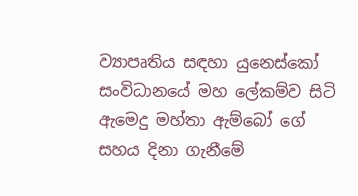ව්‍යාපෘතිය සඳහා යුනෙස්කෝ සංවිධානයේ මහ ලේකම්ව සිටි ඇමෙදු මහ්තා ඇම්බෝ ගේ සහය දිනා ගැනීමේ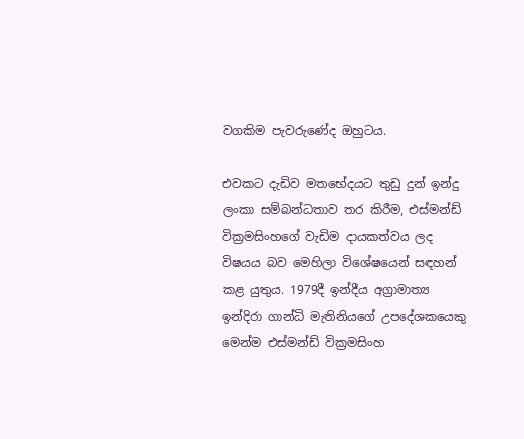වගකිම පැවරුණේද ඔහුටය.

එවකට දැඩිව මතභේදයට තුඩු දුන් ඉන්දු ලංකා සම්බන්ධතාව තර කිරීම, එස්මන්ඩ් වික්‍රමසිංහගේ වැඩිම දායකත්වය ලද විෂයය බව මෙහිලා විශේෂයෙන් සඳහන් කළ යුතුය. 1979දී ඉන්දීය අග්‍රාමාත්‍ය ඉන්දිරා ගාන්ධි මැතිනියගේ උපදේශකයෙකු මෙන්ම එස්මන්ඩ් වික්‍රමසිංහ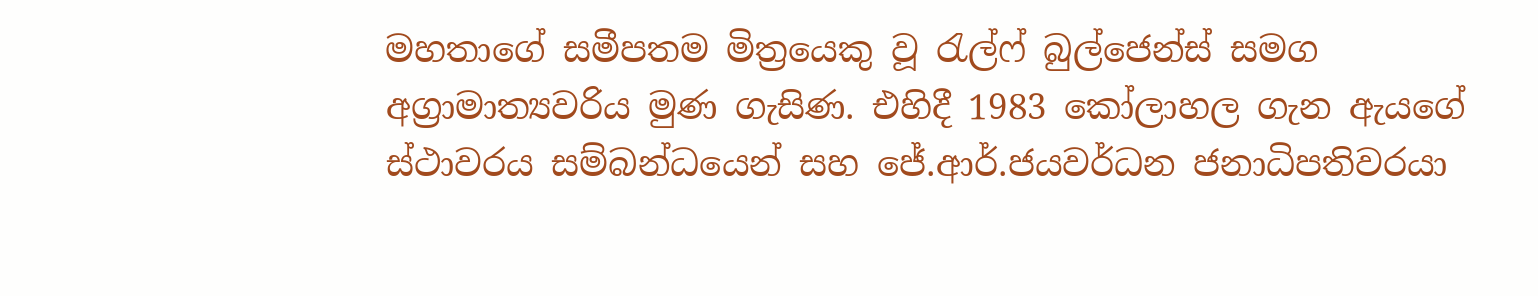මහතාගේ සමීපතම මිත්‍රයෙකු වූ රැල්ෆ් බුල්ජෙන්ස් සමග අග්‍රාමාත්‍යවරිය මුණ ගැසිණ. එහිදී 1983 කෝලාහල ගැන ඇයගේ ස්ථාවරය සම්බන්ධයෙන් සහ ජේ.ආර්.ජයවර්ධන ජනාධිපතිවරයා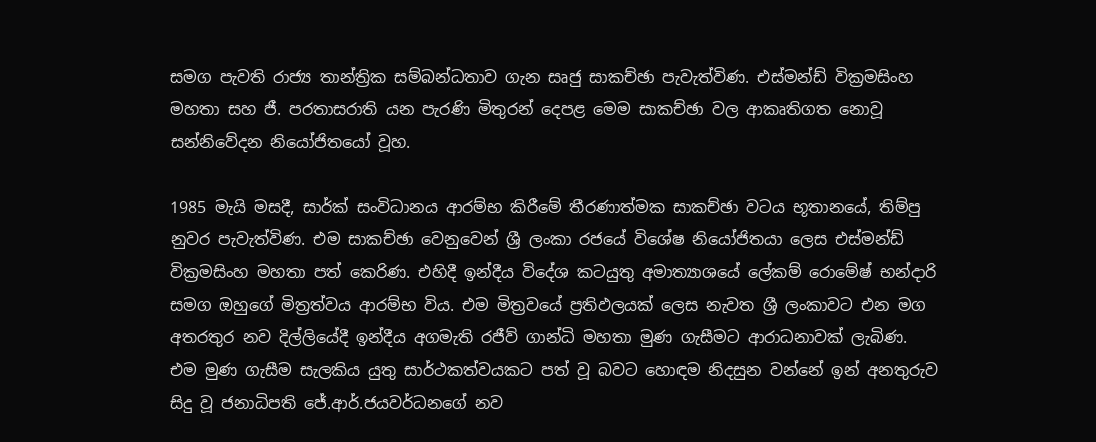සමග පැවති රාජ්‍ය තාන්ත්‍රික සම්බන්ධතාව ගැන සෘජු සාකච්ඡා පැවැත්විණ. එස්මන්ඩ් වික්‍රමසිංහ මහතා සහ ජී. පරතාසරාති යන පැරණි මිතුරන් දෙපළ මෙම සාකච්ඡා වල ආකෘතිගත නොවූ සන්නිවේදන නියෝජිතයෝ වූහ.

1985 මැයි මසදී, සාර්ක් සංවිධානය ආරම්භ කිරීමේ තීරණාත්මක සාකච්ඡා වටය භූතානයේ, තිම්පු නුවර පැවැත්විණ. එම සාකච්ඡා වෙනුවෙන් ශ්‍රී ලංකා රජයේ විශේෂ නියෝජිතයා ලෙස එස්මන්ඩ් වික්‍රමසිංහ මහතා පත් කෙරිණ. එහිදී ඉන්දීය විදේශ කටයුතු අමාත්‍යාශයේ ලේකම් රොමේෂ් භන්දාරි සමග ඔහුගේ මිත්‍රත්වය ආරම්භ විය. එම මිත්‍රවයේ ප්‍රතිඵලයක් ලෙස නැවත ශ්‍රී ලංකාවට එන මග අතරතුර නව දිල්ලියේදී ඉන්දීය අගමැති රජීව් ගාන්ධි මහතා මුණ ගැසීමට ආරාධනාවක් ලැබිණ. එම මුණ ගැසීම සැලකිය යුතු සාර්ථකත්වයකට පත් වූ බවට හොඳම නිදසුන වන්නේ ඉන් අනතුරුව සිදු වූ ජනාධිපති ජේ.ආර්.ජයවර්ධනගේ නව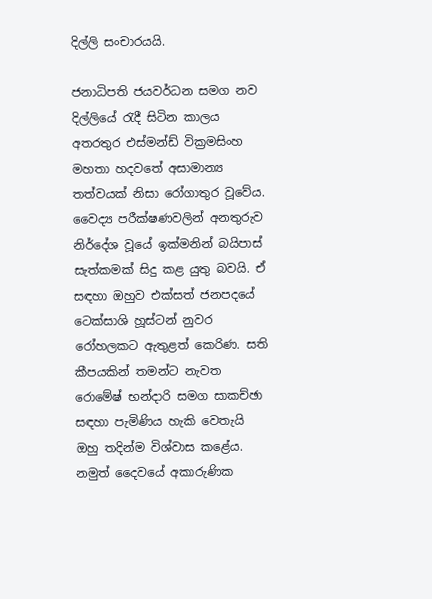දිල්ලි සංචාරයයි.

ජනාධිපති ජයවර්ධන සමග නව දිල්ලියේ රැදී සිටින කාලය අතරතුර එස්මන්ඩ් වික්‍රමසිංහ මහතා හදවතේ අසාමාන්‍ය තත්වයක් නිසා රෝගාතුර වූවේය. වෛද්‍ය පරීක්ෂණවලින් අනතුරුව නිර්දේශ වූයේ ඉක්මනින් බයිපාස් සැත්කමක් සිදු කළ යුතු බවයි. ඒ සඳහා ඔහුව එක්සත් ජනපදයේ ටෙක්සාශි හූස්ටන් නුවර රෝහලකට ඇතුළත් කෙරිණ. සති කීපයකින් තමන්ට නැවත රොමේෂ් භන්දාරි සමග සාකච්ඡා සඳහා පැමිණිය හැකි වෙතැයි ඔහු තදින්ම විශ්වාස කළේය. නමුත් දෛවයේ අකාරුණික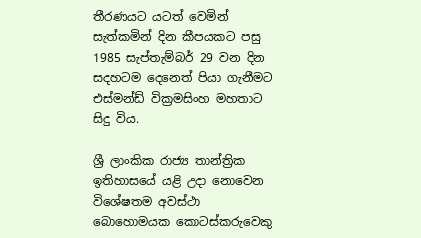තීරණයට යටත් වෙමින් සැත්කමින් දින කීපයකට පසු 1985 සැප්තැම්බර් 29 වන දින සදහටම දෙනෙත් පියා ගැනීමට එස්මන්ඩ් වික්‍රමසිංහ මහතාට සිදු විය.

ශ්‍රී ලාංකික රාජ්‍ය තාන්ත්‍රික ඉතිහාසයේ යළි උදා නොවෙන විශේෂතම අවස්ථා බොහොමයක කොටස්කරුවෙකු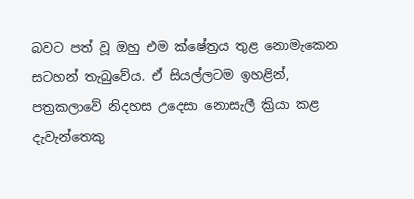බවට පත් වූ ඔහු එම ක්ෂේත්‍රය තුළ නොමැකෙන සටහන් තැබුවේය. ඒ සියල්ලටම ඉහළින්, පත්‍රකලාවේ නිදහස උදෙසා නොසැලී ක්‍රියා කළ දැවැන්තෙකු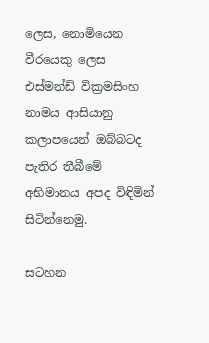ලෙස, නොමියෙන වීරයෙකු ලෙස එස්මන්ඩ් වික්‍රමසිංහ නාමය ආසියානු කලාපයෙන් ඔබ්බටද පැතිර තීබීමේ අභිමානය අපද විඳිමින් සිටින්නෙමු.

සටහන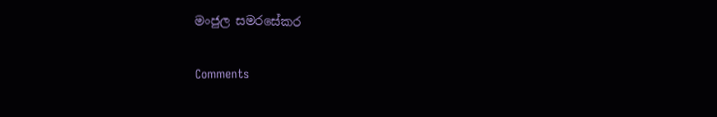මංජුල සමරසේකර

Comments